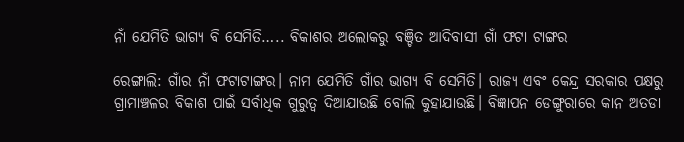ନାଁ ଯେମିତି ଭାଗ୍ୟ ବି ସେମିତି….. ବିକାଶର ଅଲୋକରୁ ବଞ୍ଚିତ ଆଦିବାସୀ ଗାଁ ଫଟା ଟାଙ୍ଗର

ରେଙ୍ଗାଲି: ଗାଁର ନାଁ ଫଟାଟାଙ୍ଗର। ନାମ ଯେମିତି ଗାଁର ଭାଗ୍ୟ ବି ସେମିତି। ରାଜ୍ୟ ଏବଂ କେନ୍ଦ୍ର ସରକାର ପକ୍ଷରୁ ଗ୍ରାମାଞ୍ଚଳର ବିକାଶ ପାଇଁ ସର୍ବାଧିକ ଗୁରୁତ୍ୱ ଦିଆଯାଉଛି ବୋଲି କୁହାଯାଉଛି। ବିଜ୍ଞାପନ ଡେଙ୍ଗୁରାରେ କାନ ଅତଡା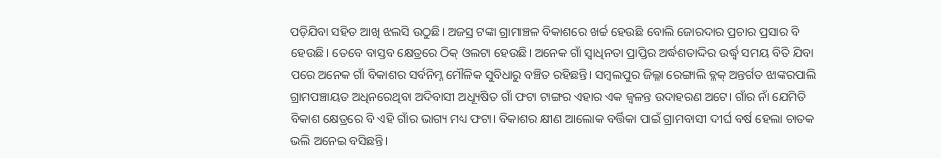ପଡ଼ିଯିବା ସହିତ ଆଖି ଝଲସି ଉଠୁଛି। ଅଜସ୍ର ଟଙ୍କା ଗ୍ରାମାଞ୍ଚଳ ବିକାଶରେ ଖର୍ଚ୍ଚ ହେଉଛି ବୋଲି ଜୋରଦାର ପ୍ରଚାର ପ୍ରସାର ବି ହେଉଛି। ତେବେ ବାସ୍ତବ କ୍ଷେତ୍ରରେ ଠିକ୍‍ ଓଲଟା ହେଉଛି। ଅନେକ ଗାଁ ସ୍ୱାଧିନତା ପ୍ରାପ୍ତିର ଅର୍ଦ୍ଧଶତାଦ୍ଦିର ଉର୍ଦ୍ଧ୍ବ ସମୟ ବିତି ଯିବା ପରେ ଅନେକ ଗାଁ ବିକାଶର ସର୍ବନିମ୍ନ ମୌଳିକ ସୁବିଧାରୁ ବଞ୍ଚିତ ରହିଛନ୍ତି। ସମ୍ବଲପୁର ଜିଲ୍ଳା ରେଙ୍ଗାଲି ବ୍ଳକ୍‍ ଅନ୍ତର୍ଗତ ଝାଙ୍କରପାଲି ଗ୍ରାମପଞ୍ଚାୟତ ଅଧିନରେଥିବା ଅଦିବାସୀ ଅଧ୍ୟୂଷିତ ଗାଁ ଫଟା ଟାଙ୍ଗର ଏହାର ଏକ ଜ୍ୱଳନ୍ତ ଉଦାହରଣ ଅଟେ। ଗାଁର ନାଁ ଯେମିତି ବିକାଶ କ୍ଷେତ୍ରରେ ବି ଏହି ଗାଁର ଭାଗ୍ୟ ମଧ୍ୟ ଫଟା। ବିକାଶର କ୍ଷୀଣ ଆଲୋକ ବର୍ତ୍ତିକା ପାଇଁ ଗ୍ରାମବାସୀ ଦୀର୍ଘ ବର୍ଷ ହେଲା ଚାତକ ଭଲି ଅନେଇ ବସିଛନ୍ତି।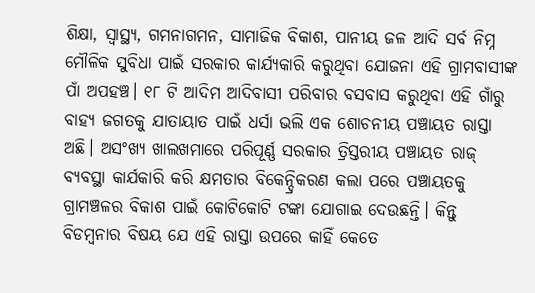ଶିକ୍ଷା, ସ୍ୱାସ୍ଥ୍ୟ, ଗମନାଗମନ, ସାମାଜିକ ବିକାଶ, ପାନୀୟ ଜଳ ଆଦି ସର୍ବ ନିମ୍ନ ମୌଳିକ ସୁବିଧା ପାଇଁ ସରକାର କାର୍ଯ୍ୟକାରି କରୁଥିବା ଯୋଜନା ଏହି ଗ୍ରାମବାସୀଙ୍କ ପାଁ ଅପହଞ୍ଚ। ୧୮ ଟି ଆଦିମ ଆଦିବାସୀ ପରିବାର ବସବାସ କରୁଥିବା ଏହି ଗାଁରୁ ବାହ୍ୟ ଜଗତକୁ ଯାତାୟାତ ପାଇଁ ଧର୍ସା ଭଲି ଏକ ଶୋଚନୀୟ ପଞ୍ଚାୟତ ରାସ୍ତା ଅଛି। ଅସଂଖ୍ୟ ଖାଲଖମାରେ ପରିପୂର୍ଣ୍ଣ ସରକାର ତ୍ରିସ୍ତରୀୟ ପଞ୍ଚାୟତ ରାଜ୍ ବ୍ୟବସ୍ଥା କାର୍ଯକାରି କରି କ୍ଷମତାର ବିକେନ୍ଦ୍ରିକରଣ କଲା ପରେ ପଞ୍ଚାୟତକୁ ଗ୍ରାମଞ୍ଚଳର ବିକାଶ ପାଇଁ କୋଟିକୋଟି ଟଙ୍କା ଯୋଗାଇ ଦେଉଛନ୍ତି। କିନ୍ତୁ ବିଡମ୍ବନାର ବିଷୟ ଯେ ଏହି ରାସ୍ତା ଉପରେ କାହିଁ କେତେ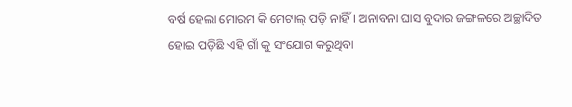ବର୍ଷ ହେଲା ମୋରମ କି ମେଟାଲ୍ ପଡ଼ି ନାହିଁ। ଅନାବନା ଘାସ ବୁଦାର ଜଙ୍ଗଳରେ ଅଚ୍ଛାଦିତ ହୋଇ ପଡ଼ିଛି ଏହି ଗାଁ କୁ ସଂଯୋଗ କରୁଥିବା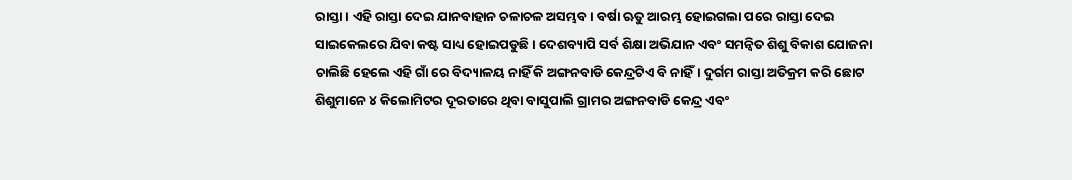ରାସ୍ତା। ଏହି ରାସ୍ତା ଦେଇ ଯାନବାହାନ ଚଳାଚଳ ଅସମ୍ଭବ। ବର୍ଷା ଋତୁ ଆରମ୍ଭ ହୋଇଗଲା ପରେ ରାସ୍ତା ଦେଇ ସାଇକେଲରେ ଯିବା କଷ୍ଟ ସାଧ୍ୟ ହୋଇପଡୁଛି। ଦେଶବ୍ୟାପି ସର୍ବ ଶିକ୍ଷା ଅଭିଯାନ ଏବଂ ସମନ୍ୱିତ ଶିଶୁ ବିକାଶ ଯୋଜନା ଚାଲିଛି ହେଲେ ଏହି ଗାଁ ରେ ବିଦ୍ୟାଳୟ ନାହିଁ କି ଅଙ୍ଗନବାଡି କେନ୍ଦ୍ରଟିଏ ବି ନାହିଁ। ଦୁର୍ଗମ ରାସ୍ତା ଅତିକ୍ରମ କରି ଛୋଟ ଶିଶୁମାନେ ୪ କିଲୋମିଟର ଦୂରତାରେ ଥିବା ବାସୁପାଲି ଗ୍ରାମର ଅଙ୍ଗନବାଡି କେନ୍ଦ୍ର ଏବଂ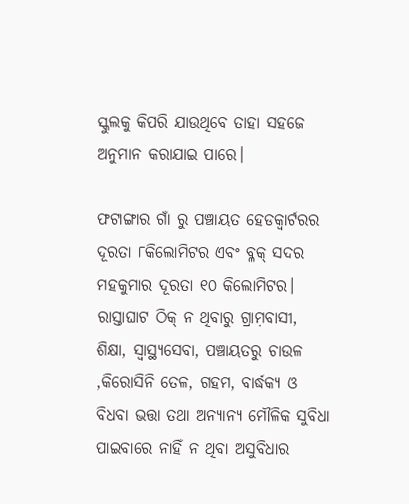ସ୍କୁଲକୁ କିପରି ଯାଉଥିବେ ତାହା ସହଜେ ଅନୁମାନ କରାଯାଇ ପାରେ।

ଫଟାଙ୍ଗାର ଗାଁ ରୁ ପଞ୍ଚାୟତ ହେଡକ୍ୱାର୍ଟରର ଦୂରତା ୮କିଲୋମିଟର ଏବଂ ବ୍ଳକ୍‍ ସଦର ମହକୁମାର ଦୂରତା ୧୦ କିଲୋମିଟର। ରାସ୍ତାଘାଟ ଠିକ୍‍ ନ ଥିବାରୁ ଗ୍ରାମ଼ବାସୀ, ଶିକ୍ଷା, ସ୍ୱାସ୍ଥ୍ୟସେବା, ପଞ୍ଚାୟତରୁ ଚାଉଳ ,କିରୋସିନି ତେଳ, ଗହମ, ବାର୍ଦ୍ଧକ୍ୟ ଓ ବିଧବା ଭତ୍ତା ତଥା ଅନ୍ୟାନ୍ୟ ମୌଳିକ ସୁବିଧା ପାଇବାରେ ନାହିଁ ନ ଥିବା ଅସୁବିଧାର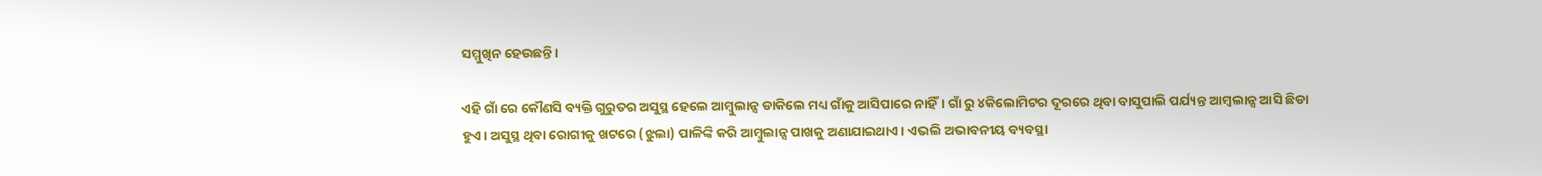ସମ୍ମୁଖିନ ହେଉଛନ୍ତି।

ଏହି ଗାଁ ରେ କୌଣସି ବ୍ୟକ୍ତି ଗୁରୁତର ଅସୁସ୍ଥ ହେଲେ ଆମ୍ବୁଲାନ୍ସ ଡାକିଲେ ମଧ୍ୟ ଗାଁକୁ ଆସିପାରେ ନାହିଁ। ଗାଁ ରୁ ୪କିଲୋମିଟର ଦୂରରେ ଥିବା ବାସୁପାଲି ପର୍ଯ୍ୟନ୍ତ ଆମ୍ବଲାନ୍ସ ଆସି ଛିଡା ହୁଏ। ଅସୁସ୍ଥ ଥିବା ରୋଗୀକୁ ଖଟରେ (ଝୁଲା) ପାଳିଙ୍କି କରି ଆମ୍ବୁଲାନ୍ସ ପାଖକୁ ଅଣାଯାଇଥାଏ। ଏଭଲି ଅଭାବନୀୟ ବ୍ୟବସ୍ଥା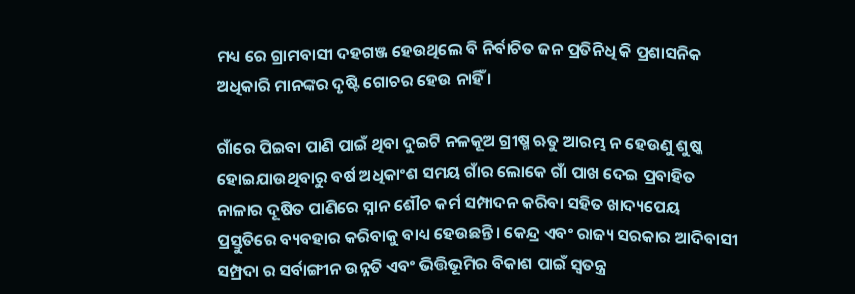ମଧ୍ୟ ରେ ଗ୍ରାମବାସୀ ଦହଗଞ୍ଜ ହେଉଥିଲେ ବି ନିର୍ବାଚିତ ଜନ ପ୍ରତିନିଧି କି ପ୍ରଶାସନିକ ଅଧିକାରି ମାନଙ୍କର ଦୃଷ୍ଟି ଗୋଚର ହେଉ ନାହିଁ ।

ଗାଁରେ ପିଇବା ପାଣି ପାଇଁ ଥିବା ଦୁଇଟି ନଳକୂଅ ଗ୍ରୀଷ୍ମ ଋତୁ ଆରମ୍ଭ ନ ହେଉଣୁ ଶୁଷ୍କ ହୋଇଯାଉଥିବାରୁ ବର୍ଷ ଅଧିକାଂଶ ସମୟ ଗାଁର ଲୋକେ ଗାଁ ପାଖ ଦେଇ ପ୍ରବାହିତ ନାଳାର ଦୂଷିତ ପାଣିରେ ସ୍ନାନ ଶୌଚ କର୍ମ ସମ୍ପାଦନ କରିବା ସହିତ ଖାଦ୍ୟପେୟ ପ୍ରସ୍ତୁତିରେ ବ୍ୟବହାର କରିବାକୁ ବାଧ୍ୟ ହେଉଛନ୍ତି। କେନ୍ଦ୍ର ଏବଂ ରାଜ୍ୟ ସରକାର ଆଦିବାସୀ ସମ୍ପ୍ରଦା ର ସର୍ବାଙ୍ଗୀନ ଉନ୍ନତି ଏବଂ ଭିତ୍ତିଭୂମିର ବିକାଶ ପାଇଁ ସ୍ୱତନ୍ତ୍ର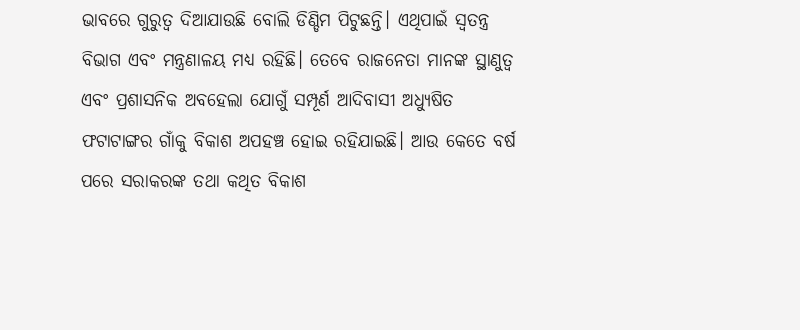ଭାବରେ ଗୁରୁତ୍ୱ ଦିଆଯାଉଛି ବୋଲି ଡିଣ୍ଡିମ ପିଟୁଛନ୍ତି। ଏଥିପାଇଁ ସ୍ୱତନ୍ତ୍ର ବିଭାଗ ଏବଂ ମନ୍ତ୍ରଣାଳୟ ମଧ୍ୟ ରହିଛି। ତେବେ ରାଜନେତା ମାନଙ୍କ ସ୍ଥାଣୁତ୍ୱ ଏବଂ ପ୍ରଶାସନିକ ଅବହେଲା ଯୋଗୁଁ ସମ୍ପୂର୍ଣ ଆଦିବାସୀ ଅଧ୍ୟୁଷିତ ଫଟାଟାଙ୍ଗର ଗାଁକୁ ବିକାଶ ଅପହଞ୍ଚ ହୋଇ ରହିଯାଇଛି। ଆଉ କେତେ ବର୍ଷ ପରେ ସରାକରଙ୍କ ତଥା କଥିତ ବିକାଶ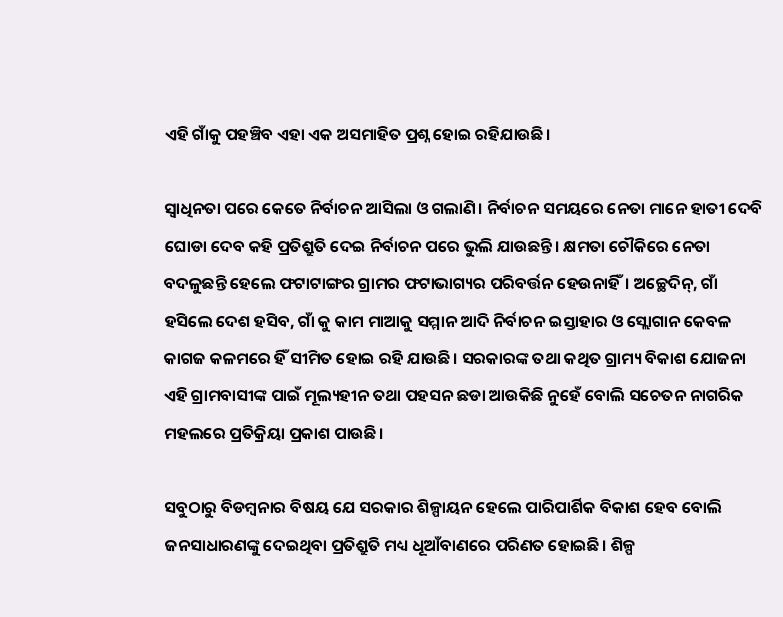ଏହି ଗାଁକୁ ପହଞ୍ଚିବ ଏହା ଏକ ଅସମାହିତ ପ୍ରଶ୍ନ ହୋଇ ରହିଯାଉଛି।

ସ୍ୱାଧିନତା ପରେ କେତେ ନିର୍ବାଚନ ଆସିଲା ଓ ଗଲାଣି। ନିର୍ବାଚନ ସମୟରେ ନେତା ମାନେ ହାତୀ ଦେବି ଘୋଡା ଦେବ କହି ପ୍ରତିଶ୍ରୁତି ଦେଇ ନିର୍ବାଚନ ପରେ ଭୁଲି ଯାଉଛନ୍ତି। କ୍ଷମତା ଚୌକିରେ ନେତା ବଦଳୁଛନ୍ତି ହେଲେ ଫଟାଟାଙ୍ଗର ଗ୍ରାମର ଫଟାଭାଗ୍ୟର ପରିବର୍ତ୍ତନ ହେଉନାହିଁ। ଅଚ୍ଛେଦିନ୍‍, ଗାଁ ହସିଲେ ଦେଶ ହସିବ, ଗାଁ କୁ କାମ ମାଆକୁ ସମ୍ମାନ ଆଦି ନିର୍ବାଚନ ଇସ୍ତାହାର ଓ ସ୍ଲୋଗାନ କେବଳ କାଗଜ କଳମରେ ହିଁ ସୀମିତ ହୋଇ ରହି ଯାଉଛି। ସରକାରଙ୍କ ତଥା କଥିତ ଗ୍ରାମ୍ୟ ବିକାଶ ଯୋଜନା ଏହି ଗ୍ରାମବାସୀଙ୍କ ପାଇଁ ମୂଲ୍ୟହୀନ ତଥା ପହସନ ଛଡା ଆଉକିଛି ନୁହେଁ ବୋଲି ସଚେତନ ନାଗରିକ ମହଲରେ ପ୍ରତିକ୍ରିୟା ପ୍ରକାଶ ପାଉଛି।

ସବୁଠାରୁ ବିଡମ୍ବନାର ବିଷୟ ଯେ ସରକାର ଶିଳ୍ପାୟନ ହେଲେ ପାରିପାର୍ଶିକ ବିକାଶ ହେବ ବୋଲି ଜନସାଧାରଣଙ୍କୁ ଦେଇଥିବା ପ୍ରତିଶ୍ରୁତି ମଧ୍ୟ ଧୂଆଁବାଣରେ ପରିଣତ ହୋଇଛି। ଶିଳ୍ପ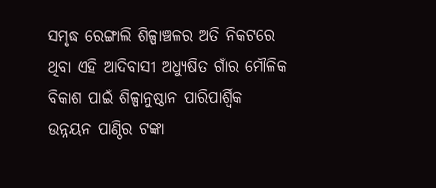ସମୃଦ୍ଧ ରେଙ୍ଗାଲି ଶିଳ୍ପାଞ୍ଚଳର ଅତି ନିକଟରେ ଥିବା ଏହି ଆଦିବାସୀ ଅଧ୍ୟୁଷିତ ଗାଁର ମୌଳିକ ବିକାଶ ପାଇଁ ଶିଳ୍ପାନୁଷ୍ଠାନ ପାରିପାର୍ଶ୍ବିକ ଉନ୍ନୟନ ପାଣ୍ଠିର ଟଙ୍କା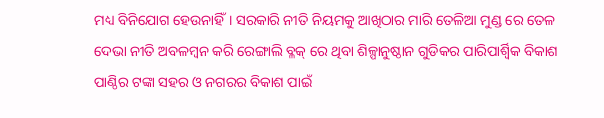ମଧ୍ୟ ବିନିଯୋଗ ହେଉନାହିଁ। ସରକାରି ନୀତି ନିୟମକୁ ଆଖିଠାର ମାରି ତେଳିଆ ମୁଣ୍ଡ ରେ ତେଳ ଦେଭା ନୀତି ଅବଳମ୍ବନ କରି ରେଙ୍ଗାଲି ବ୍ଳକ୍‍ ରେ ଥିବା ଶିଳ୍ପାନୁଷ୍ଠାନ ଗୁଡିକର ପାରିପାର୍ଶ୍ବିକ ବିକାଶ ପାଣ୍ଠିର ଟଙ୍କା ସହର ଓ ନଗରର ବିକାଶ ପାଇଁ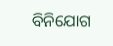ବିନିଯୋଗ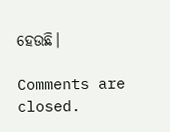ହେଉଛି।

Comments are closed.